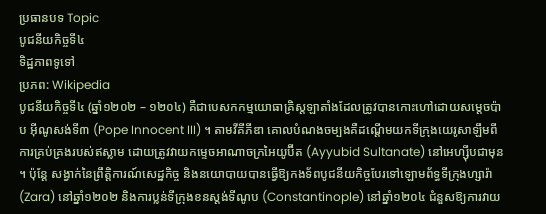ប្រធានបទ Topic
បូជនីយកិច្ចទី៤
ទិដ្ឋភាពទូទៅ
ប្រភព: Wikipedia
បូជនីយកិច្ចទី៤ (ឆ្នាំ១២០២ – ១២០៤) គឺជាបេសកកម្មយោធាគ្រិស្តឡាតាំងដែលត្រូវបានកោះហៅដោយសម្តេចប៉ាប អ៊ីណូសង់ទី៣ (Pope Innocent III) ។ តាមវីគីភីឌា គោលបំណងចម្បងគឺដណ្ដើមយកទីក្រុងយេរូសាឡឹមពីការគ្រប់គ្រងរបស់ឥស្លាម ដោយត្រូវវាយកម្ទេចអាណាចក្រអៃយូប៊ីត (Ayyubid Sultanate) នៅអេហ្ស៊ីបជាមុន ។ ប៉ុន្តែ សង្វាក់នៃព្រឹត្តិការណ៍សេដ្ឋកិច្ច និងនយោបាយបានធ្វើឱ្យកងទ័ពបូជនីយកិច្ចបែរទៅឡោមព័ទ្ធទីក្រុងហ្សារ៉ា (Zara) នៅឆ្នាំ១២០២ និងការប្លន់ទីក្រុងខនស្តង់ទីណូប (Constantinople) នៅឆ្នាំ១២០៤ ជំនួសឱ្យការវាយ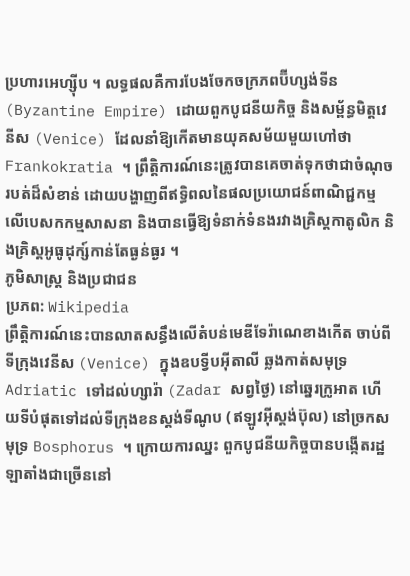ប្រហារអេហ្ស៊ីប ។ លទ្ធផលគឺការបែងចែកចក្រភពប៊ីហ្សង់ទីន (Byzantine Empire) ដោយពួកបូជនីយកិច្ច និងសម្ព័ន្ធមិត្តវេនីស (Venice) ដែលនាំឱ្យកើតមានយុគសម័យមួយហៅថា Frankokratia ។ ព្រឹត្តិការណ៍នេះត្រូវបានគេចាត់ទុកថាជាចំណុចរបត់ដ៏សំខាន់ ដោយបង្ហាញពីឥទ្ធិពលនៃផលប្រយោជន៍ពាណិជ្ជកម្មលើបេសកកម្មសាសនា និងបានធ្វើឱ្យទំនាក់ទំនងរវាងគ្រិស្តកាតូលិក និងគ្រិស្តអូធូដុក្ស៍កាន់តែធ្ងន់ធ្ងរ ។
ភូមិសាស្ត្រ និងប្រជាជន
ប្រភព: Wikipedia
ព្រឹត្តិការណ៍នេះបានលាតសន្ធឹងលើតំបន់មេឌីទែរ៉ាណេខាងកើត ចាប់ពីទីក្រុងវេនីស (Venice) ក្នុងឧបទ្វីបអ៊ីតាលី ឆ្លងកាត់សមុទ្រ Adriatic ទៅដល់ហ្សារ៉ា (Zadar សព្វថ្ងៃ) នៅឆ្នេរក្រូអាត ហើយទីបំផុតទៅដល់ទីក្រុងខនស្តង់ទីណូប (ឥឡូវអ៊ីស្តង់ប៊ុល) នៅច្រកសមុទ្រ Bosphorus ។ ក្រោយការឈ្នះ ពួកបូជនីយកិច្ចបានបង្កើតរដ្ឋឡាតាំងជាច្រើននៅ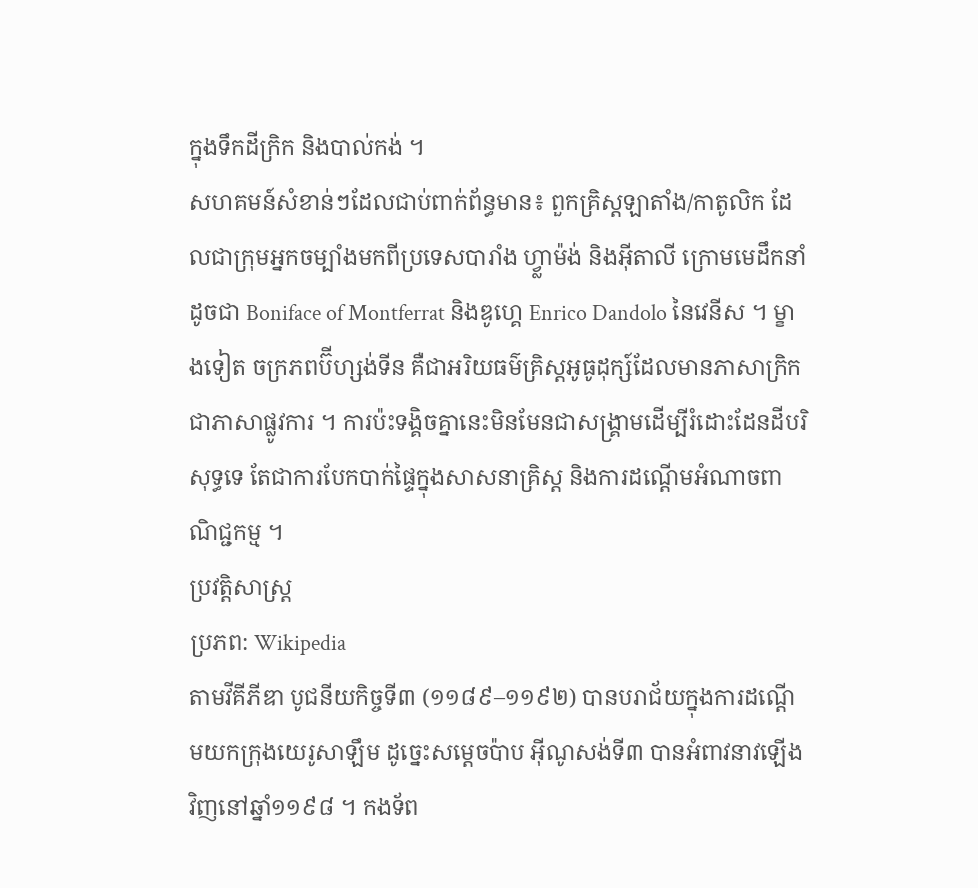ក្នុងទឹកដីក្រិក និងបាល់កង់ ។
សហគមន៍សំខាន់ៗដែលជាប់ពាក់ព័ន្ធមាន៖ ពួកគ្រិស្តឡាតាំង/កាតូលិក ដែលជាក្រុមអ្នកចម្បាំងមកពីប្រទេសបារាំង ហ្វ្លាម៉ង់ និងអ៊ីតាលី ក្រោមមេដឹកនាំដូចជា Boniface of Montferrat និងឌូហ្គេ Enrico Dandolo នៃវេនីស ។ ម្ខាងទៀត ចក្រភពប៊ីហ្សង់ទីន គឺជាអរិយធម៌គ្រិស្តអូធូដុក្ស៍ដែលមានភាសាក្រិកជាភាសាផ្លូវការ ។ ការប៉ះទង្គិចគ្នានេះមិនមែនជាសង្គ្រាមដើម្បីរំដោះដែនដីបរិសុទ្ធទេ តែជាការបែកបាក់ផ្ទៃក្នុងសាសនាគ្រិស្ត និងការដណ្ដើមអំណាចពាណិជ្ជកម្ម ។
ប្រវត្តិសាស្ត្រ
ប្រភព: Wikipedia
តាមវីគីភីឌា បូជនីយកិច្ចទី៣ (១១៨៩–១១៩២) បានបរាជ័យក្នុងការដណ្ដើមយកក្រុងយេរូសាឡឹម ដូច្នេះសម្តេចប៉ាប អ៊ីណូសង់ទី៣ បានអំពាវនាវឡើងវិញនៅឆ្នាំ១១៩៨ ។ កងទ័ព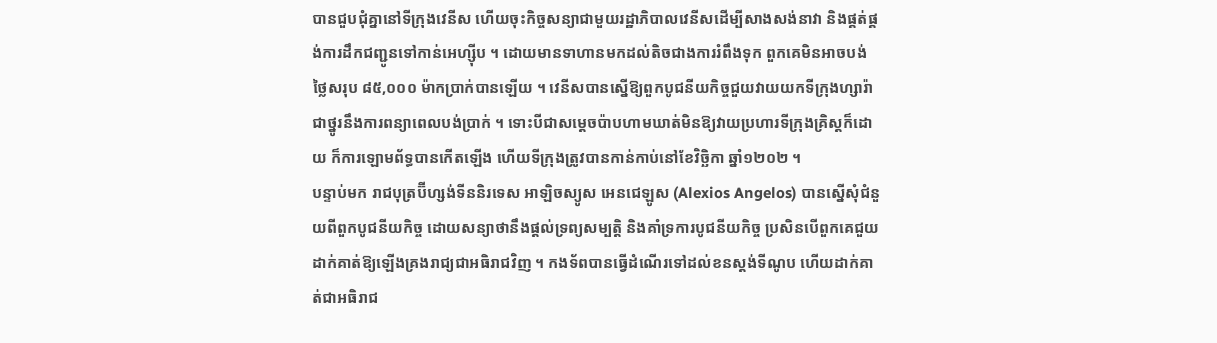បានជួបជុំគ្នានៅទីក្រុងវេនីស ហើយចុះកិច្ចសន្យាជាមួយរដ្ឋាភិបាលវេនីសដើម្បីសាងសង់នាវា និងផ្គត់ផ្គង់ការដឹកជញ្ជូនទៅកាន់អេហ្ស៊ីប ។ ដោយមានទាហានមកដល់តិចជាងការរំពឹងទុក ពួកគេមិនអាចបង់ថ្លៃសរុប ៨៥,០០០ ម៉ាកប្រាក់បានឡើយ ។ វេនីសបានស្នើឱ្យពួកបូជនីយកិច្ចជួយវាយយកទីក្រុងហ្សារ៉ា ជាថ្នូរនឹងការពន្យាពេលបង់ប្រាក់ ។ ទោះបីជាសម្តេចប៉ាបហាមឃាត់មិនឱ្យវាយប្រហារទីក្រុងគ្រិស្តក៏ដោយ ក៏ការឡោមព័ទ្ធបានកើតឡើង ហើយទីក្រុងត្រូវបានកាន់កាប់នៅខែវិច្ឆិកា ឆ្នាំ១២០២ ។
បន្ទាប់មក រាជបុត្រប៊ីហ្សង់ទីននិរទេស អាឡិចស្យូស អេនជេឡូស (Alexios Angelos) បានស្នើសុំជំនួយពីពួកបូជនីយកិច្ច ដោយសន្យាថានឹងផ្តល់ទ្រព្យសម្បត្តិ និងគាំទ្រការបូជនីយកិច្ច ប្រសិនបើពួកគេជួយដាក់គាត់ឱ្យឡើងគ្រងរាជ្យជាអធិរាជវិញ ។ កងទ័ពបានធ្វើដំណើរទៅដល់ខនស្តង់ទីណូប ហើយដាក់គាត់ជាអធិរាជ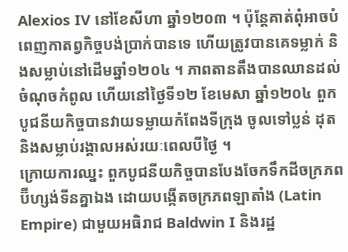Alexios IV នៅខែសីហា ឆ្នាំ១២០៣ ។ ប៉ុន្តែគាត់ពុំអាចបំពេញកាតព្វកិច្ចបង់ប្រាក់បានទេ ហើយត្រូវបានគេទម្លាក់ និងសម្លាប់នៅដើមឆ្នាំ១២០៤ ។ ភាពតានតឹងបានឈានដល់ចំណុចកំពូល ហើយនៅថ្ងៃទី១២ ខែមេសា ឆ្នាំ១២០៤ ពួកបូជនីយកិច្ចបានវាយទម្លាយកំពែងទីក្រុង ចូលទៅប្លន់ ដុត និងសម្លាប់រង្គាលអស់រយៈពេលបីថ្ងៃ ។
ក្រោយការឈ្នះ ពួកបូជនីយកិច្ចបានបែងចែកទឹកដីចក្រភពប៊ីហ្សង់ទីនគ្នាឯង ដោយបង្កើតចក្រភពឡាតាំង (Latin Empire) ជាមួយអធិរាជ Baldwin I និងរដ្ឋ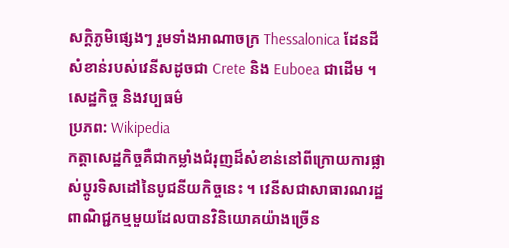សក្តិភូមិផ្សេងៗ រួមទាំងអាណាចក្រ Thessalonica ដែនដីសំខាន់របស់វេនីសដូចជា Crete និង Euboea ជាដើម ។
សេដ្ឋកិច្ច និងវប្បធម៌
ប្រភព: Wikipedia
កត្តាសេដ្ឋកិច្ចគឺជាកម្លាំងជំរុញដ៏សំខាន់នៅពីក្រោយការផ្លាស់ប្តូរទិសដៅនៃបូជនីយកិច្ចនេះ ។ វេនីសជាសាធារណរដ្ឋពាណិជ្ជកម្មមួយដែលបានវិនិយោគយ៉ាងច្រើន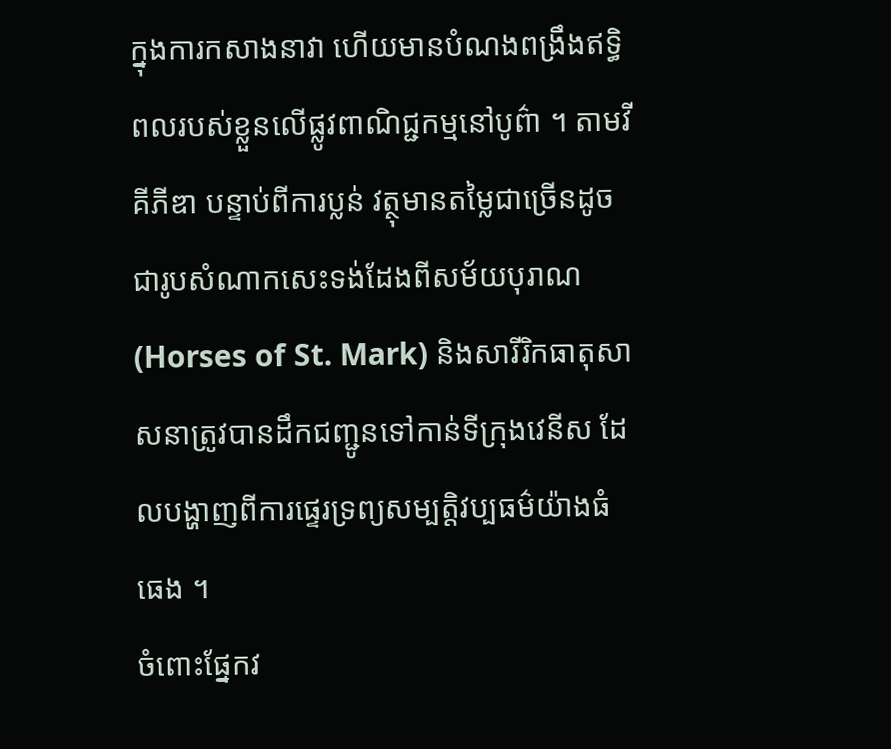ក្នុងការកសាងនាវា ហើយមានបំណងពង្រឹងឥទ្ធិពលរបស់ខ្លួនលើផ្លូវពាណិជ្ជកម្មនៅបូព៌ា ។ តាមវីគីភីឌា បន្ទាប់ពីការប្លន់ វត្ថុមានតម្លៃជាច្រើនដូចជារូបសំណាកសេះទង់ដែងពីសម័យបុរាណ (Horses of St. Mark) និងសារីរិកធាតុសាសនាត្រូវបានដឹកជញ្ជូនទៅកាន់ទីក្រុងវេនីស ដែលបង្ហាញពីការផ្ទេរទ្រព្យសម្បត្តិវប្បធម៌យ៉ាងធំធេង ។
ចំពោះផ្នែកវ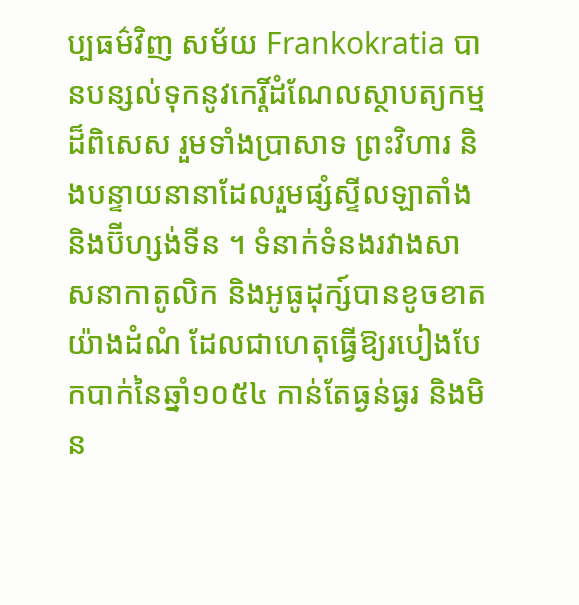ប្បធម៌វិញ សម័យ Frankokratia បានបន្សល់ទុកនូវកេរ្តិ៍ដំណែលស្ថាបត្យកម្មដ៏ពិសេស រួមទាំងប្រាសាទ ព្រះវិហារ និងបន្ទាយនានាដែលរួមផ្សំស្ទីលឡាតាំង និងប៊ីហ្សង់ទីន ។ ទំនាក់ទំនងរវាងសាសនាកាតូលិក និងអូធូដុក្ស៍បានខូចខាតយ៉ាងដំណំ ដែលជាហេតុធ្វើឱ្យរបៀងបែកបាក់នៃឆ្នាំ១០៥៤ កាន់តែធ្ងន់ធ្ងរ និងមិន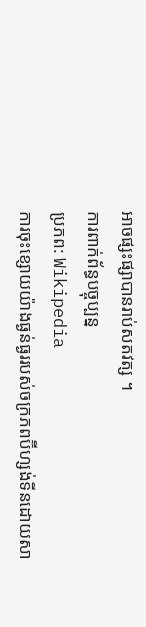អាចផ្សះផ្សាបានរាប់សតវត្ស ។
ការពាក់ព័ន្ធបច្ចុប្បន្ន
ប្រភព: Wikipedia
ការចុះខ្សោយយ៉ាងធ្ងន់ធ្ងររបស់ចក្រភពប៊ីហ្សង់ទីនដោយសា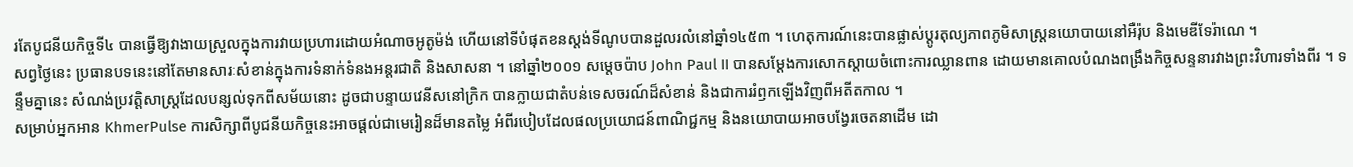រតែបូជនីយកិច្ចទី៤ បានធ្វើឱ្យវាងាយស្រួលក្នុងការវាយប្រហារដោយអំណាចអូតូម៉ង់ ហើយនៅទីបំផុតខនស្តង់ទីណូបបានដួលរលំនៅឆ្នាំ១៤៥៣ ។ ហេតុការណ៍នេះបានផ្លាស់ប្តូរតុល្យភាពភូមិសាស្ត្រនយោបាយនៅអឺរ៉ុប និងមេឌីទែរ៉ាណេ ។
សព្វថ្ងៃនេះ ប្រធានបទនេះនៅតែមានសារៈសំខាន់ក្នុងការទំនាក់ទំនងអន្តរជាតិ និងសាសនា ។ នៅឆ្នាំ២០០១ សម្តេចប៉ាប John Paul II បានសម្តែងការសោកស្ដាយចំពោះការឈ្លានពាន ដោយមានគោលបំណងពង្រឹងកិច្ចសន្ទនារវាងព្រះវិហារទាំងពីរ ។ ទន្ទឹមគ្នានេះ សំណង់ប្រវត្តិសាស្ត្រដែលបន្សល់ទុកពីសម័យនោះ ដូចជាបន្ទាយវេនីសនៅក្រិក បានក្លាយជាតំបន់ទេសចរណ៍ដ៏សំខាន់ និងជាការរំឭកឡើងវិញពីអតីតកាល ។
សម្រាប់អ្នកអាន KhmerPulse ការសិក្សាពីបូជនីយកិច្ចនេះអាចផ្តល់ជាមេរៀនដ៏មានតម្លៃ អំពីរបៀបដែលផលប្រយោជន៍ពាណិជ្ជកម្ម និងនយោបាយអាចបង្វែរចេតនាដើម ដោ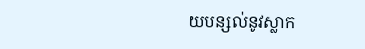យបន្សល់នូវស្លាក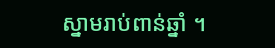ស្នាមរាប់ពាន់ឆ្នាំ ។